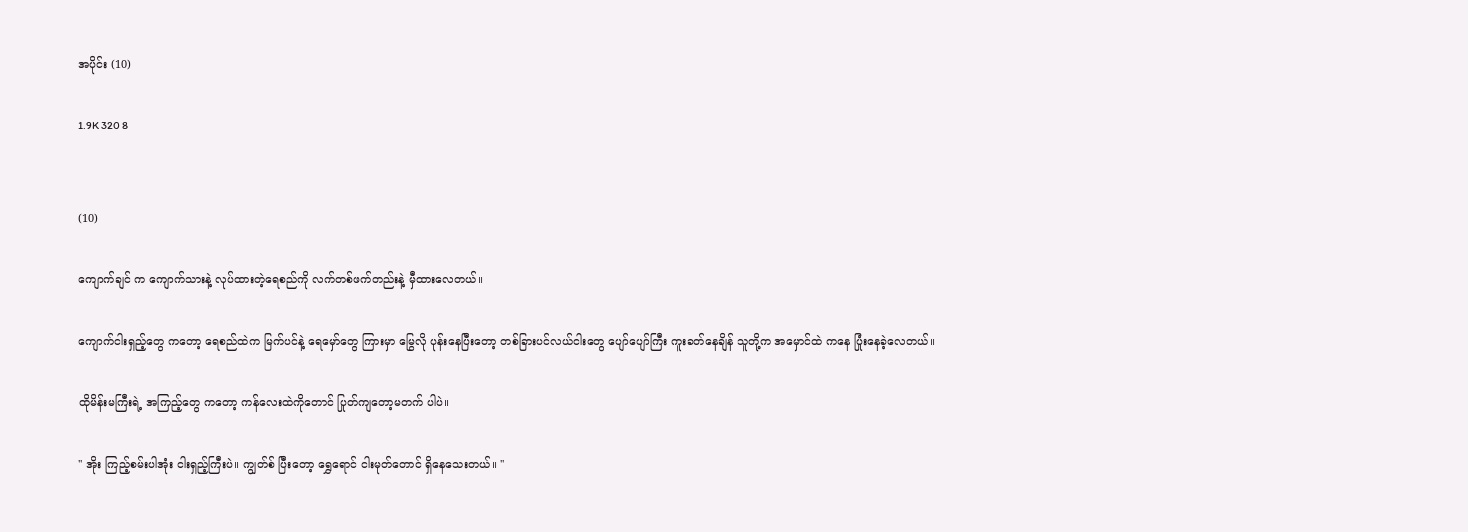အပိုင်း (10)

1.9K 320 8


(10)

ကျောက်ချင် က ကျောက်သားနဲ့ လုပ်ထားတဲ့ရေစည်ကို လက်တစ်ဖက်တည်းနဲ့ မှီထားလေတယ်။

ကျောက်ငါးရှည့်တွေ ကတော့ ရေစည်ထဲက မြက်ပင်နဲ့ ရေမှော်တွေ ကြားမှာ မြွေလို ပုန်းနေပြီးတော့ တစ်ခြားပင်လယ်ငါးတွေ ပျော်ပျော်ကြီး ကူးခတ်နေချိန် သူတို့က အမှောင်ထဲ ကနေ ပြုံးနေခဲ့လေတယ်။

ထိုမိန်းမကြီးရဲ့ အကြည့်တွေ ကတော့ ကန်လေးထဲကိုတောင် ပြုတ်ကျတော့မတက် ပါပဲ။

'' အိုး ကြည့်စမ်းပါအုံး ငါးရှည့်ကြီးပဲ။ ကျွတ်စ် ပြီးတော့ ရွှေရောင် ငါးမုတ်တောင် ရှိနေသေးတယ်။ ''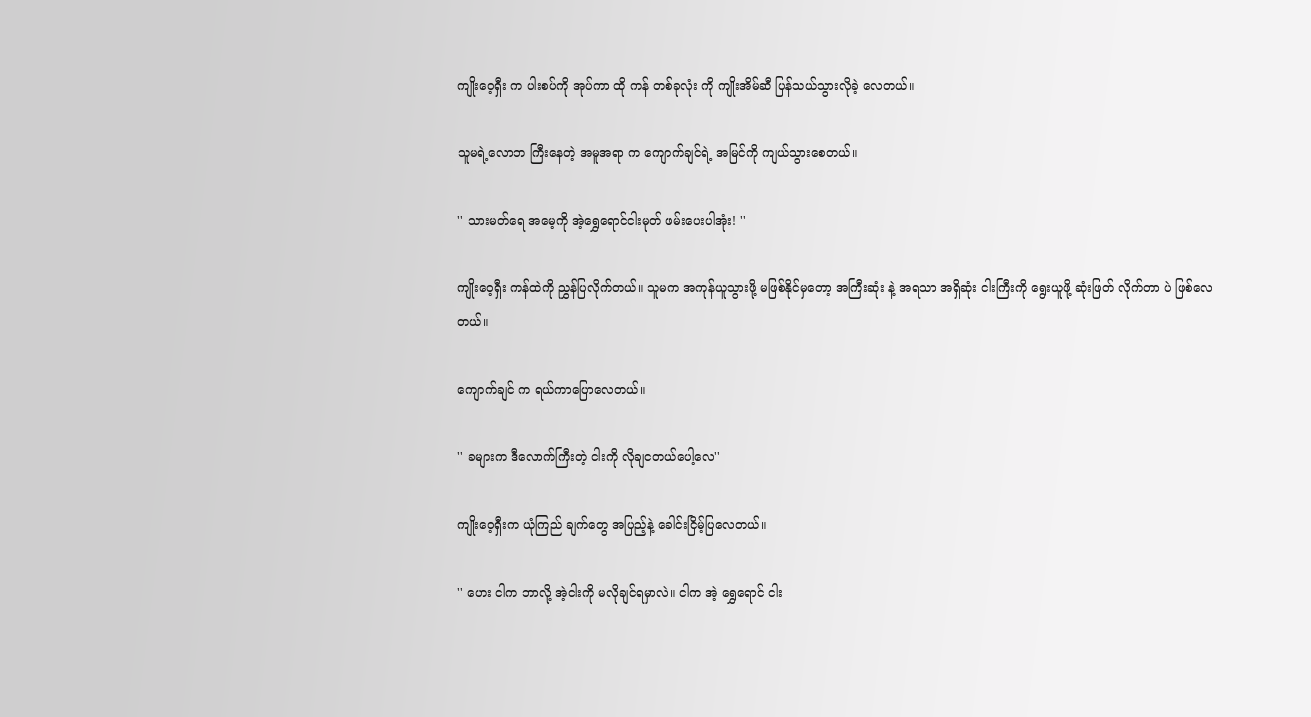ကျိုးဝေ့ရှီး က ပါးစပ်ကို အုပ်ကာ ထို ကန် တစ်ခုလုံး ကို ကျိုးအိမ်ဆီ ပြန်သယ်သွားလိုခဲ့ လေတယ်။

သူမရဲ့လောဘ ကြီးနေတဲ့ အမူအရာ က ကျောက်ချင်ရဲ့ အမြင်ကို ကျယ်သွားစေတယ်။

'' သားမတ်ရေ အမေ့ကို အဲ့ရွှေရောင်ငါးမုတ် ဖမ်းပေးပါအုံး! ''

ကျိုးဝေ့ရှီး ကန်ထဲကို ညွှန်ပြလိုက်တယ်။ သူမက အကုန်ယူသွားဖို့ မဖြစ်နိုင်မှတော့ အကြီးဆုံး နဲ့ အရသာ အရှိဆုံး ငါးကြီးကို ရွေးယူဖို့ ဆုံးဖြတ် လိုက်တာ ပဲ ဖြစ်လေတယ်။

ကျောက်ချင် က ရယ်ကာပြောလေတယ်။

'' ခများက ဒီလောက်ကြီးတဲ့ ငါးကို လိုချငတယ်ပေါ့လေ''

ကျိုးဝေ့ရှီးက ယုံကြည် ချက်တွေ အပြည့်နဲ့ ခေါင်းငြိမ့်ပြလေတယ်။

'' ဟေး ငါက ဘာလို့ အဲ့ငါးကို မလိုချင်ရမှာလဲ။ ငါက အဲ့ ရွှေရောင် ငါး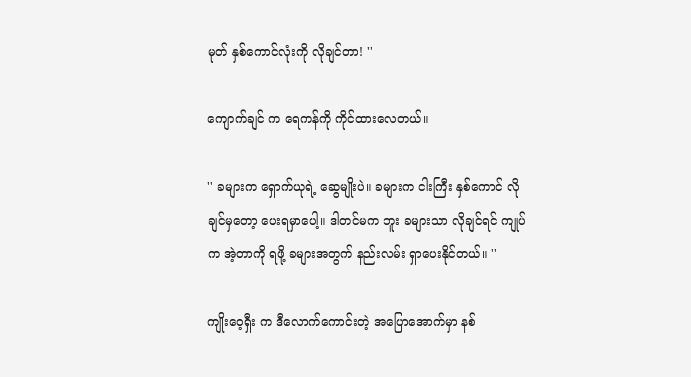မုတ် နှစ်ကောင်လုံးကို လိုချင်တာ! ''

ကျောက်ချင် က ရေကန်ကို ကိုင်ထားလေတယ်။

'' ခများက ရှောက်ယုရဲ့ ဆွေမျိုးပဲ။ ခများက ငါးကြီး နှစ်ကောင် လိုချင်မှတော့ ပေးရမှာပေါ့။ ဒါတင်မက ဘူး ခများသာ လိုချင်ရင် ကျုပ်က အဲ့တာကို ရဖို့ ခများအတွက် နည်းလမ်း ရှာပေးနိုင်တယ်။ ''

ကျိုးဝေ့ရှီး က ဒီလောက်ကောင်းတဲ့ အပြောအောက်မှာ နစ်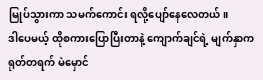မြုပ်သွားကာ သမက်ကောင်း ရလို့ပျော်နေလေတယ်။
ဒါပေမယ့် ထိုစကားပြောပြီးတာနဲ့ ကျောက်ချင်ရဲ့ မျက်နှာက ရုတ်တရက် မဲမှောင်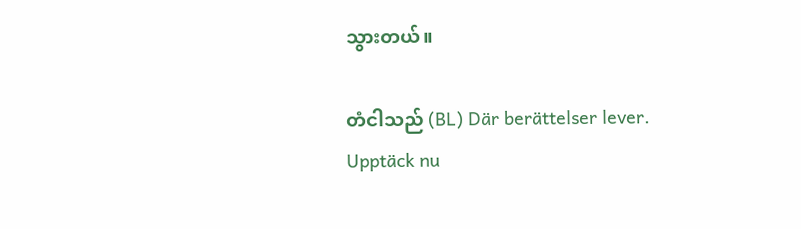သွားတယ်။

တံငါသည် (BL) Där berättelser lever. Upptäck nu